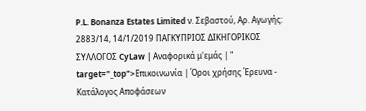P.L. Bonanza Estates Limited ν. Σεβαστού, Αρ. Αγωγής: 2883/14, 14/1/2019 ΠΑΓΚΥΠΡΙΟΣ ΔΙΚΗΓΟΡΙΚΟΣ ΣΥΛΛΟΓΟΣ CyLaw | Αναφορικά μ'εμάς | " target="_top">Επικοινωνία | Όροι χρήσης Έρευνα - Κατάλογος Αποφάσεων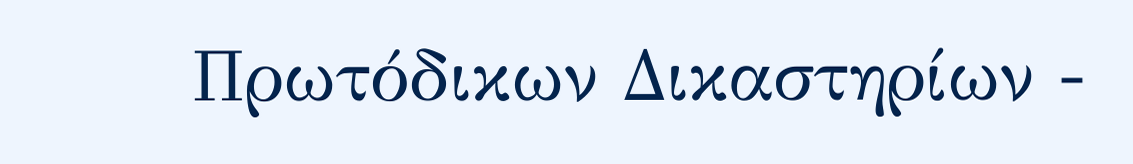Πρωτόδικων Δικαστηρίων -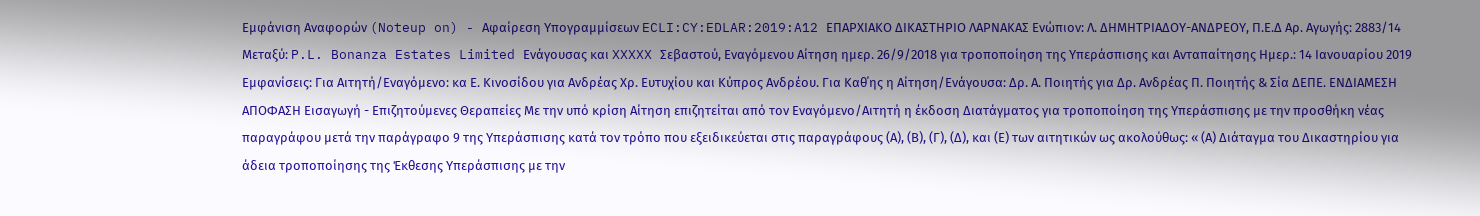Εμφάνιση Αναφορών (Noteup on) - Αφαίρεση Υπογραμμίσεων ECLI:CY:EDLAR:2019:A12 ΕΠΑΡΧΙΑΚΟ ΔΙΚΑΣΤΗΡΙΟ ΛΑΡΝΑΚΑΣ Ενώπιον: Λ. ΔΗΜΗΤΡΙΑΔΟΥ-ΑΝΔΡΕΟΥ, Π.Ε.Δ Αρ. Αγωγής: 2883/14 Μεταξύ: P.L. Bonanza Estates Limited Ενάγουσας και XXXXX Σεβαστού, Εναγόμενου Αίτηση ημερ. 26/9/2018 για τροποποίηση της Υπεράσπισης και Ανταπαίτησης Hμερ.: 14 Ιανουαρίου 2019 Εμφανίσεις: Για Αιτητή/Εναγόμενο: κα Ε. Κινοσίδου για Ανδρέας Χρ. Ευτυχίου και Κύπρος Ανδρέου. Για Καθ΄ης η Αίτηση/Ενάγουσα: Δρ. Α. Ποιητής για Δρ. Ανδρέας Π. Ποιητής & Σία ΔΕΠΕ. ΕΝΔΙΑΜΕΣΗ ΑΠΟΦΑΣΗ Εισαγωγή - Επιζητούμενες Θεραπείες Με την υπό κρίση Αίτηση επιζητείται από τον Εναγόμενο/Αιτητή η έκδοση Διατάγματος για τροποποίηση της Υπεράσπισης με την προσθήκη νέας παραγράφου μετά την παράγραφο 9 της Υπεράσπισης κατά τον τρόπο που εξειδικεύεται στις παραγράφους (Α), (Β), (Γ), (Δ), και (Ε) των αιτητικών ως ακολούθως: « (Α) Διάταγμα του Δικαστηρίου για άδεια τροποποίησης της Έκθεσης Υπεράσπισης με την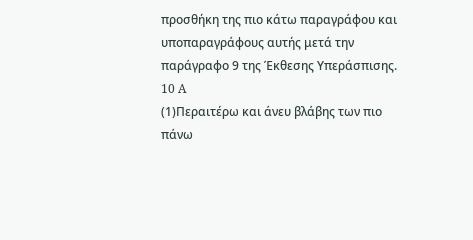προσθήκη της πιο κάτω παραγράφου και υποπαραγράφους αυτής μετά την παράγραφο 9 της Έκθεσης Υπεράσπισης. 10 A
(1)Περαιτέρω και άνευ βλάβης των πιο πάνω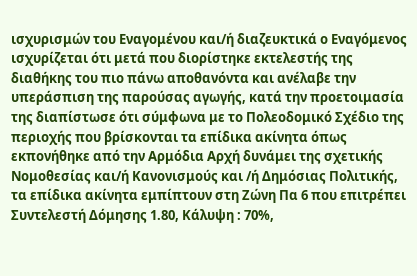ισχυρισμών του Εναγομένου και/ή διαζευκτικά ο Εναγόμενος ισχυρίζεται ότι μετά που διορίστηκε εκτελεστής της διαθήκης του πιο πάνω αποθανόντα και ανέλαβε την υπεράσπιση της παρούσας αγωγής, κατά την προετοιμασία της διαπίστωσε ότι σύμφωνα με το Πολεοδομικό Σχέδιο της περιοχής που βρίσκονται τα επίδικα ακίνητα όπως εκπονήθηκε από την Αρμόδια Αρχή δυνάμει της σχετικής Νομοθεσίας και/ή Κανονισμούς και /ή Δημόσιας Πολιτικής, τα επίδικα ακίνητα εμπίπτουν στη Ζώνη Πα 6 που επιτρέπει Συντελεστή Δόμησης 1.80, Κάλυψη : 70%,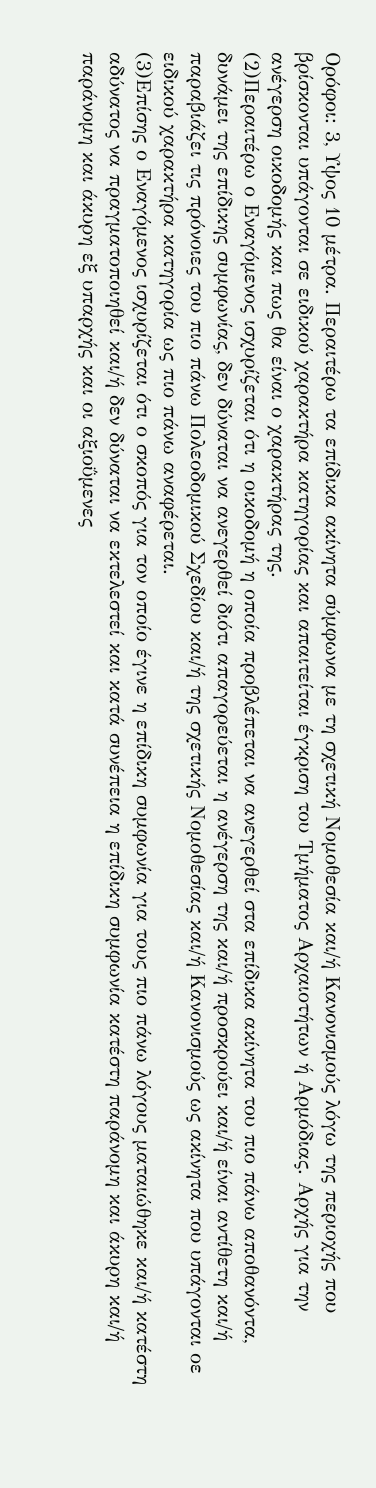Ορόφοι: 3, Υψος 10 μέτρα. Περαιτέρω τα επίδικα ακίνητα σύμφωνα με τη σχετική Νομοθεσία και/ή Κανονισμούς λόγω της περιοχής που βρίσκονται υπάγονται σε ειδικού χαρακτήρα κατηγορίας και απαιτείται έγκριση του Τμήματος Αρχαιοτήτων ή Αρμόδιας. Αρχής για την ανέγερση οικοδομής και πως θα είναι ο χαρακτήρας της.
(2)Περαιτέρω ο Εναγόμενος ισχυρίζεται ότι η οικοδομή η οποία προβλέπεται να ανεγερθεί στα επίδικα ακίνητα του πιο πάνω αποθανόντα, δυνάμει της επίδικης συμφωνίας, δεν δύναται να ανεγερθεί διότι απαγορεύεται η ανέγερση της και/ή προσκρούει και/ή είναι αντίθετη και/ή παραβιάζει τις πρόνοιες του πιο πάνω Πολεοδομικού Σχεδίου και/ή της σχετικής Νομοθεσίας και/ή Κανονισμούς ως ακίνητα που υπάγονται οε ειδικού χαρακτήρα κατηγορία ως πιο πάνω αναφέρεται.
(3)Επίσης ο Εναγόμενος ισχυρίζεται ότι ο σκοπός για τον οποίο έγινε η επίδικη συμφωνία για τους πιο πάνω λόγους ματαιώθηκε και/ή κατέστη αδύνατος να πραγματοποιηθεί και/ή δεν δύναται να εκτελεστεί και κατά συνέπεια η επίδικη συμφωνία κατέστη παράνομη και άκυρη και/ή παράνομη και άκυρη εξ υπαρχής και οι αξιοΰμενες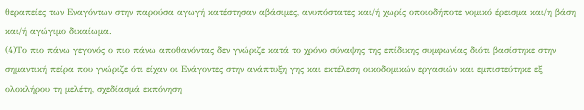θεραπείες των Εναγόντων στην παρούσα αγωγή κατέστησαν αβάσιμες, ανυπόστατες και/ή χωρίς οποιοδήποτε νομικό έρεισμα και/η βάση και/ή αγώγιμο δικαίωμα.
(4)Το πιο πάνω γεγονός ο πιο πάνω αποθανόντας δεν γνώριζε κατά το χρόνο σύναψης της επίδικης συμφωνίας διότι βασίστηκε στην σημαντική πείρα που γνώριζε ότι είχαν οι Ενάγοντες στην ανάπτυξη γης και εκτέλεση οικοδομικών εργασιών και εμπιστεύτηκε εξ ολοκλήρου τη μελέτη, σχεδίασμά εκπόνηση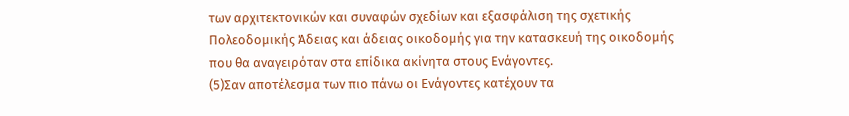των αρχιτεκτονικών και συναφών σχεδίων και εξασφάλιση της σχετικής Πολεοδομικής Άδειας και άδειας οικοδομής για την κατασκευή της οικοδομής που θα αναγειρόταν στα επίδικα ακίνητα στους Ενάγοντες.
(5)Σαν αποτέλεσμα των πιο πάνω οι Ενάγοντες κατέχουν τα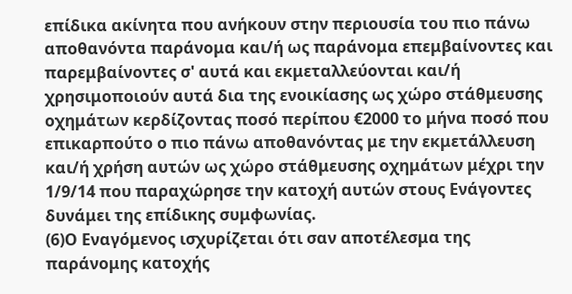επίδικα ακίνητα που ανήκουν στην περιουσία του πιο πάνω αποθανόντα παράνομα και/ή ως παράνομα επεμβαίνοντες και παρεμβαίνοντες σ' αυτά και εκμεταλλεύονται και/ή χρησιμοποιούν αυτά δια της ενοικίασης ως χώρο στάθμευσης οχημάτων κερδίζοντας ποσό περίπου €2000 το μήνα ποσό που επικαρπούτο ο πιο πάνω αποθανόντας με την εκμετάλλευση και/ή χρήση αυτών ως χώρο στάθμευσης οχημάτων μέχρι την 1/9/14 που παραχώρησε την κατοχή αυτών στους Ενάγοντες δυνάμει της επίδικης συμφωνίας.
(6)Ο Εναγόμενος ισχυρίζεται ότι σαν αποτέλεσμα της παράνομης κατοχής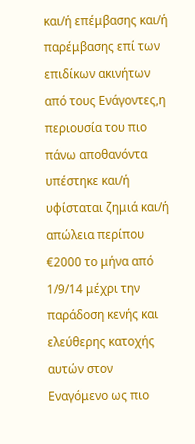και/ή επέμβασης και/ή παρέμβασης επί των επιδίκων ακινήτων από τους Ενάγοντες,η περιουσία του πιο πάνω αποθανόντα υπέστηκε και/ή υφίσταται ζημιά και/ή απώλεια περίπου €2000 το μήνα από 1/9/14 μέχρι την παράδοση κενής και ελεύθερης κατοχής αυτών στον Εναγόμενο ως πιο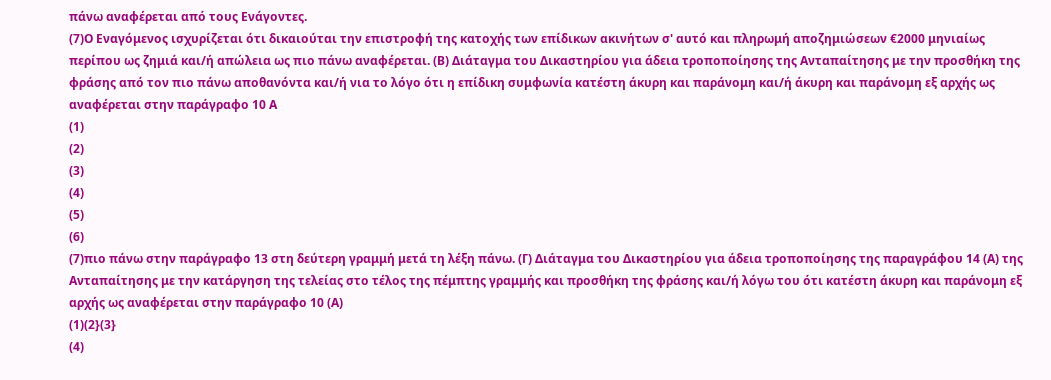πάνω αναφέρεται από τους Ενάγοντες.
(7)Ο Εναγόμενος ισχυρίζεται ότι δικαιούται την επιστροφή της κατοχής των επίδικων ακινήτων σ' αυτό και πληρωμή αποζημιώσεων €2000 μηνιαίως περίπου ως ζημιά και/ή απώλεια ως πιο πάνω αναφέρεται. (Β) Διάταγμα του Δικαστηρίου για άδεια τροποποίησης της Ανταπαίτησης με την προσθήκη της φράσης από τον πιο πάνω αποθανόντα και/ή νια το λόγο ότι η επίδικη συμφωνία κατέστη άκυρη και παράνομη και/ή άκυρη και παράνομη εξ αρχής ως αναφέρεται στην παράγραφο 10 Α
(1)
(2)
(3)
(4)
(5)
(6)
(7)πιο πάνω στην παράγραφο 13 στη δεύτερη γραμμή μετά τη λέξη πάνω. (Γ) Διάταγμα του Δικαστηρίου για άδεια τροποποίησης της παραγράφου 14 (Α) της Ανταπαίτησης με την κατάργηση της τελείας στο τέλος της πέμπτης γραμμής και προσθήκη της φράσης και/ή λόγω του ότι κατέστη άκυρη και παράνομη εξ αρχής ως αναφέρεται στην παράγραφο 10 (Α)
(1)(2}(3}
(4)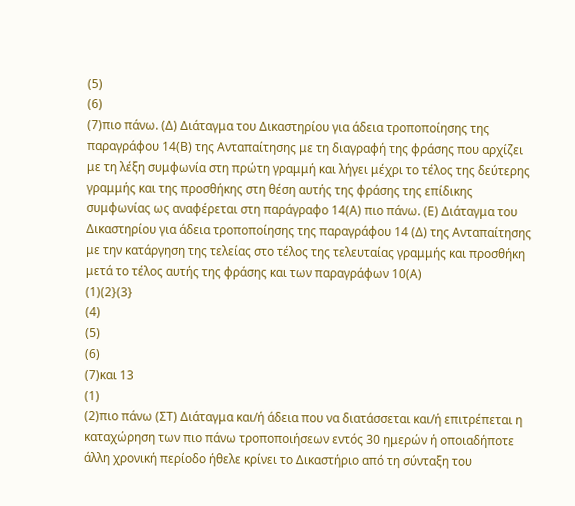(5)
(6)
(7)πιο πάνω. (Δ) Διάταγμα του Δικαστηρίου για άδεια τροποποίησης της παραγράφου 14(Β) της Ανταπαίτησης με τη διαγραφή της φράσης που αρχίζει με τη λέξη συμφωνία στη πρώτη γραμμή και λήγει μέχρι το τέλος της δεύτερης γραμμής και της προσθήκης στη θέση αυτής της φράσης της επίδικης συμφωνίας ως αναφέρεται στη παράγραφο 14(Α) πιο πάνω. (Ε) Διάταγμα του Δικαστηρίου για άδεια τροποποίησης της παραγράφου 14 (Δ) της Ανταπαίτησης με την κατάργηση της τελείας στο τέλος της τελευταίας γραμμής και προσθήκη μετά το τέλος αυτής της φράσης και των παραγράφων 10(Α)
(1)(2}(3}
(4)
(5)
(6)
(7)και 13
(1)
(2)πιο πάνω (ΣΤ) Διάταγμα και/ή άδεια που να διατάσσεται και/ή επιτρέπεται η καταχώρηση των πιο πάνω τροποποιήσεων εντός 30 ημερών ή οποιαδήποτε άλλη χρονική περίοδο ήθελε κρίνει το Δικαστήριο από τη σύνταξη του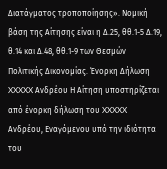Διατάγματος τροποποίησης». Νομική βάση της Αίτησης είναι η Δ.25, θθ.1-5 Δ.19, θ.14 και Δ.48, θθ.1-9 των Θεσμών Πολιτικής Δικονομίας. Ένορκη Δήλωση XXXXX Ανδρέου Η Αίτηση υποστηρίζεται από ένορκη δήλωση του XXXXX Ανδρέου, Εναγόμενου υπό την ιδιότητα του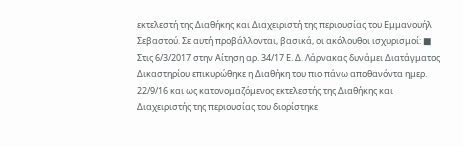εκτελεστή της Διαθήκης και Διαχειριστή της περιουσίας του Εμμανουήλ Σεβαστού. Σε αυτή προβάλλονται, βασικά, οι ακόλουθοι ισχυρισμοί: ■ Στις 6/3/2017 στην Αίτηση αρ. 34/17 Ε. Δ. Λάρνακας δυνάμει Διατάγματος Δικαστηρίου επικυρώθηκε η Διαθήκη του πιο πάνω αποθανόντα ημερ. 22/9/16 και ως κατονομαζόμενος εκτελεστής της Διαθήκης και Διαχειριστής της περιουσίας του διορίστηκε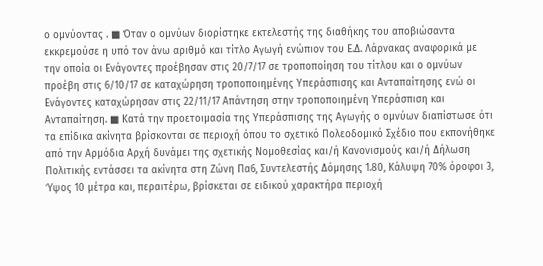ο ομνύοντας . ■ Όταν ο ομνύων διορίστηκε εκτελεστής της διαθήκης του αποβιώσαντα εκκρεμούσε η υπό τον άνω αριθμό και τίτλο Αγωγή ενώπιον του Ε.Δ. Λάρνακας αναφορικά με την οποία οι Ενάγοντες προέβησαν στις 20/7/17 σε τροποποίηση του τίτλου και ο ομνύων προέβη στις 6/10/17 σε καταχώρηση τροποποιημένης Υπεράσπισης και Ανταπαίτησης ενώ οι Ενάγοντες καταχώρησαν στις 22/11/17 Απάντηση στην τροποποιημένη Υπεράσπιση και Ανταπαίτηση. ■ Κατά την προετοιμασία της Υπεράσπισης της Αγωγής ο ομνύων διαπίστωσε ότι τα επίδικα ακίνητα βρίσκονται σε περιοχή όπου το σχετικό Πολεοδομικό Σχέδιο που εκπονήθηκε από την Αρμόδια Αρχή δυνάμει της σχετικής Νομοθεσίας και/ή Κανονισμούς και/ή Δήλωση Πολιτικής εντάσσει τα ακίνητα στη Ζώνη Πα6, Συντελεστής Δόμησης 1.80, Κάλυψη 70% όροφοι 3, Ύψος 10 μέτρα και, περαιτέρω, βρίσκεται σε ειδικού χαρακτήρα περιοχή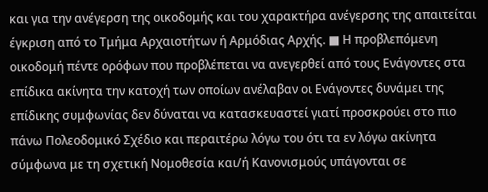και για την ανέγερση της οικοδομής και του χαρακτήρα ανέγερσης της απαιτείται έγκριση από το Τμήμα Αρχαιοτήτων ή Αρμόδιας Αρχής. ■ Η προβλεπόμενη οικοδομή πέντε ορόφων που προβλέπεται να ανεγερθεί από τους Ενάγοντες στα επίδικα ακίνητα την κατοχή των οποίων ανέλαβαν οι Ενάγοντες δυνάμει της επίδικης συμφωνίας δεν δύναται να κατασκευαστεί γιατί προσκρούει στο πιο πάνω Πολεοδομικό Σχέδιο και περαιτέρω λόγω του ότι τα εν λόγω ακίνητα σύμφωνα με τη σχετική Νομοθεσία και/ή Κανονισμούς υπάγονται σε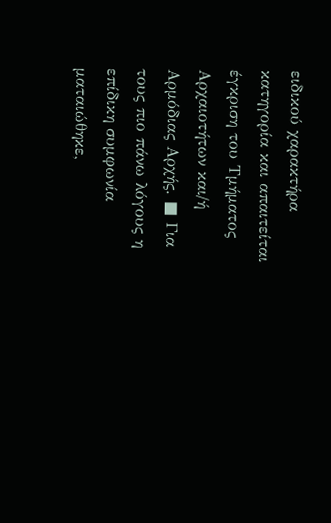ειδικού χαρακτήρα κατηγορία και απαιτείται έγκριση του Τμήματος Αρχαιοτήτων και/ή Αρμόδιας Αρχής. ■ Για τους πιο πάνω λόγους η επίδικη συμφωνία ματαιώθηκε,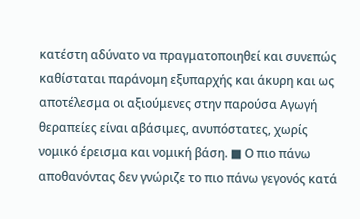κατέστη αδύνατο να πραγματοποιηθεί και συνεπώς καθίσταται παράνομη εξυπαρχής και άκυρη και ως αποτέλεσμα οι αξιούμενες στην παρούσα Αγωγή θεραπείες είναι αβάσιμες, ανυπόστατες, χωρίς νομικό έρεισμα και νομική βάση. ■ Ο πιο πάνω αποθανόντας δεν γνώριζε το πιο πάνω γεγονός κατά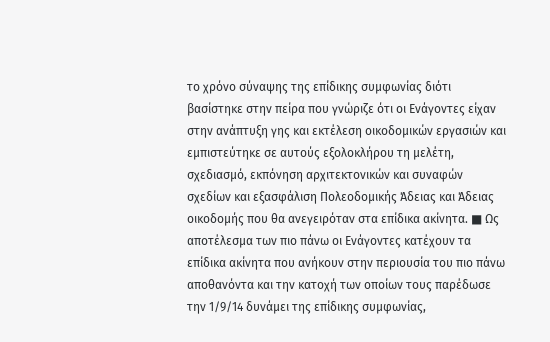το χρόνο σύναψης της επίδικης συμφωνίας διότι βασίστηκε στην πείρα που γνώριζε ότι οι Ενάγοντες είχαν στην ανάπτυξη γης και εκτέλεση οικοδομικών εργασιών και εμπιστεύτηκε σε αυτούς εξολοκλήρου τη μελέτη, σχεδιασμό, εκπόνηση αρχιτεκτονικών και συναφών σχεδίων και εξασφάλιση Πολεοδομικής Άδειας και Άδειας οικοδομής που θα ανεγειρόταν στα επίδικα ακίνητα. ■ Ως αποτέλεσμα των πιο πάνω οι Ενάγοντες κατέχουν τα επίδικα ακίνητα που ανήκουν στην περιουσία του πιο πάνω αποθανόντα και την κατοχή των οποίων τους παρέδωσε την 1/9/14 δυνάμει της επίδικης συμφωνίας,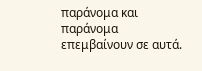παράνομα και παράνομα επεμβαίνουν σε αυτά.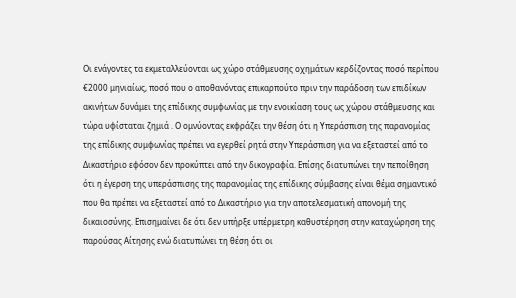Οι ενάγοντες τα εκμεταλλεύονται ως χώρο στάθμευσης οχημάτων κερδίζοντας ποσό περίπου €2000 μηνιαίως, ποσό που ο αποθανόντας επικαρπούτο πριν την παράδοση των επιδίκων ακινήτων δυνάμει της επίδικης συμφωνίας με την ενοικίαση τους ως χώρου στάθμευσης και τώρα υφίσταται ζημιά . Ο ομνύοντας εκφράζει την θέση ότι η Υπεράσπιση της παρανομίας της επίδικης συμφωνίας πρέπει να εγερθεί ρητά στην Υπεράσπιση για να εξεταστεί από το Δικαστήριο εφόσον δεν προκύπτει από την δικογραφία. Επίσης διατυπώνει την πεποίθηση ότι η έγερση της υπεράσπισης της παρανομίας της επίδικης σύμβασης είναι θέμα σημαντικό που θα πρέπει να εξεταστεί από το Δικαστήριο για την αποτελεσματική απονομή της δικαιοσύνης. Επισημαίνει δε ότι δεν υπήρξε υπέρμετρη καθυστέρηση στην καταχώρηση της παρούσας Αίτησης ενώ διατυπώνει τη θέση ότι οι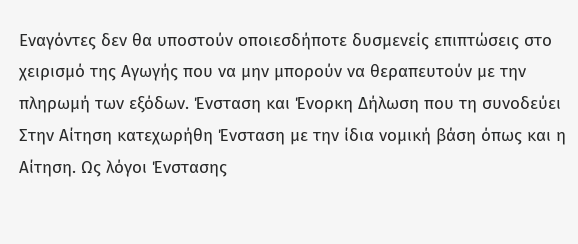Εναγόντες δεν θα υποστούν οποιεσδήποτε δυσμενείς επιπτώσεις στο χειρισμό της Αγωγής που να μην μπορούν να θεραπευτούν με την πληρωμή των εξόδων. Ένσταση και Ένορκη Δήλωση που τη συνοδεύει Στην Αίτηση κατεχωρήθη Ένσταση με την ίδια νομική βάση όπως και η Αίτηση. Ως λόγοι Ένστασης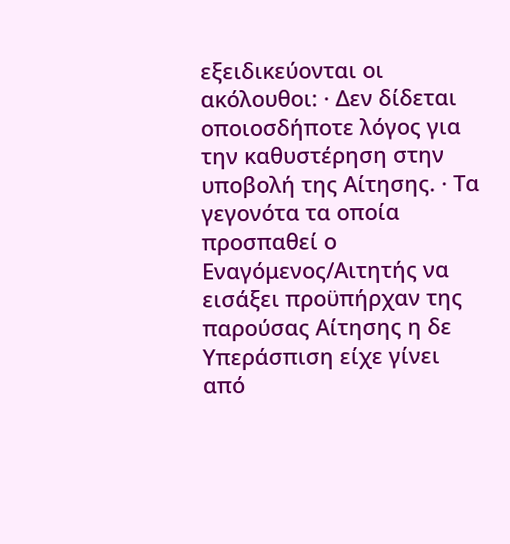εξειδικεύονται οι ακόλουθοι: · Δεν δίδεται οποιοσδήποτε λόγος για την καθυστέρηση στην υποβολή της Αίτησης. · Τα γεγονότα τα οποία προσπαθεί ο Εναγόμενος/Αιτητής να εισάξει προϋπήρχαν της παρούσας Αίτησης η δε Υπεράσπιση είχε γίνει από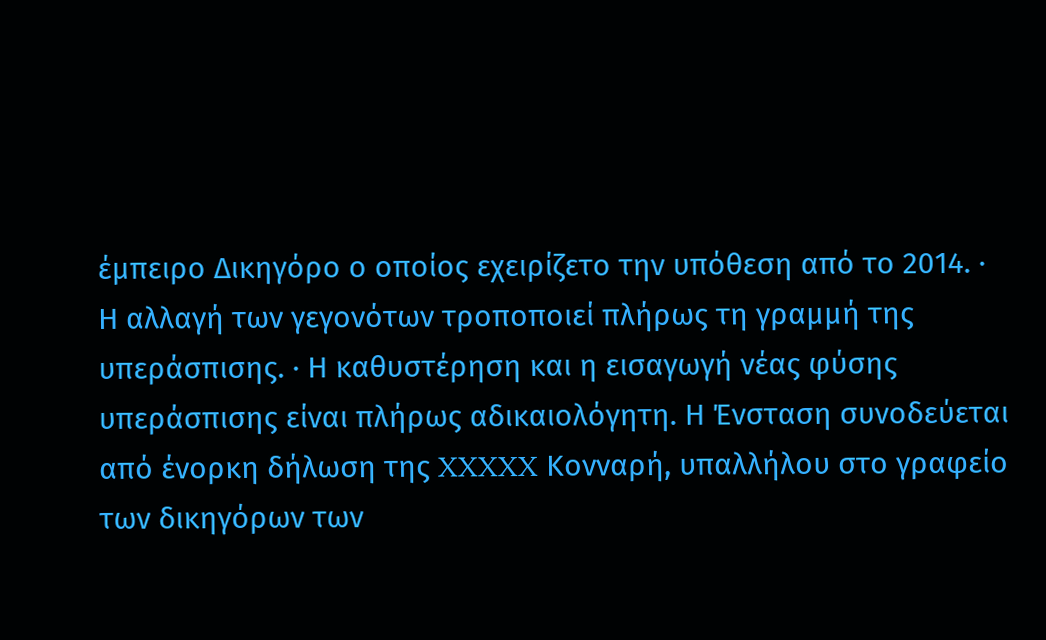έμπειρο Δικηγόρο ο οποίος εχειρίζετο την υπόθεση από το 2014. · Η αλλαγή των γεγονότων τροποποιεί πλήρως τη γραμμή της υπεράσπισης. · Η καθυστέρηση και η εισαγωγή νέας φύσης υπεράσπισης είναι πλήρως αδικαιολόγητη. Η Ένσταση συνοδεύεται από ένορκη δήλωση της XXXXX Κονναρή, υπαλλήλου στο γραφείο των δικηγόρων των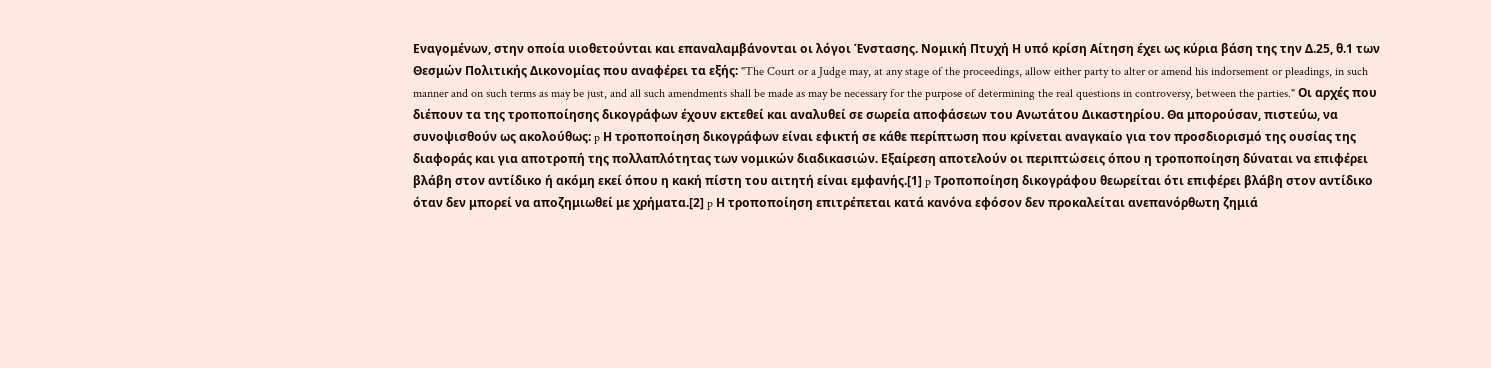Εναγομένων, στην οποία υιοθετούνται και επαναλαμβάνονται οι λόγοι Ένστασης. Νομική Πτυχή Η υπό κρίση Αίτηση έχει ως κύρια βάση της την Δ.25, θ.1 των Θεσμών Πολιτικής Δικονομίας που αναφέρει τα εξής: "The Court or a Judge may, at any stage of the proceedings, allow either party to alter or amend his indorsement or pleadings, in such manner and on such terms as may be just, and all such amendments shall be made as may be necessary for the purpose of determining the real questions in controversy, between the parties." Οι αρχές που διέπουν τα της τροποποίησης δικογράφων έχουν εκτεθεί και αναλυθεί σε σωρεία αποφάσεων του Ανωτάτου Δικαστηρίου. Θα μπορούσαν, πιστεύω, να συνοψισθούν ως ακολούθως: p Η τροποποίηση δικογράφων είναι εφικτή σε κάθε περίπτωση που κρίνεται αναγκαίο για τον προσδιορισμό της ουσίας της διαφοράς και για αποτροπή της πολλαπλότητας των νομικών διαδικασιών. Εξαίρεση αποτελούν οι περιπτώσεις όπου η τροποποίηση δύναται να επιφέρει βλάβη στον αντίδικο ή ακόμη εκεί όπου η κακή πίστη του αιτητή είναι εμφανής.[1] p Τροποποίηση δικογράφου θεωρείται ότι επιφέρει βλάβη στον αντίδικο όταν δεν μπορεί να αποζημιωθεί με χρήματα.[2] p Η τροποποίηση επιτρέπεται κατά κανόνα εφόσον δεν προκαλείται ανεπανόρθωτη ζημιά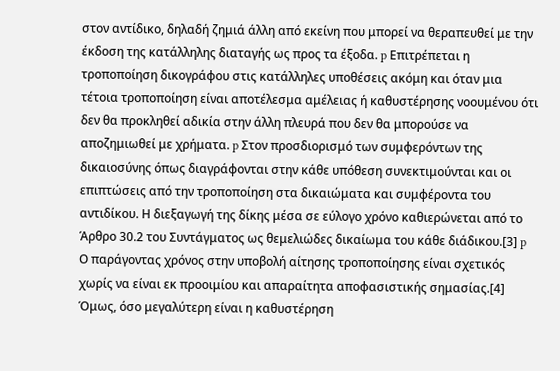στον αντίδικο, δηλαδή ζημιά άλλη από εκείνη που μπορεί να θεραπευθεί με την έκδοση της κατάλληλης διαταγής ως προς τα έξοδα. p Επιτρέπεται η τροποποίηση δικογράφου στις κατάλληλες υποθέσεις ακόμη και όταν μια τέτοια τροποποίηση είναι αποτέλεσμα αμέλειας ή καθυστέρησης νοουμένου ότι δεν θα προκληθεί αδικία στην άλλη πλευρά που δεν θα μπορούσε να αποζημιωθεί με χρήματα. p Στον προσδιορισμό των συμφερόντων της δικαιοσύνης όπως διαγράφονται στην κάθε υπόθεση συνεκτιμούνται και οι επιπτώσεις από την τροποποίηση στα δικαιώματα και συμφέροντα του αντιδίκου. Η διεξαγωγή της δίκης μέσα σε εύλογο χρόνο καθιερώνεται από το Άρθρο 30.2 του Συντάγματος ως θεμελιώδες δικαίωμα του κάθε διάδικου.[3] p Ο παράγοντας χρόνος στην υποβολή αίτησης τροποποίησης είναι σχετικός χωρίς να είναι εκ προοιμίου και απαραίτητα αποφασιστικής σημασίας.[4] Όμως, όσο μεγαλύτερη είναι η καθυστέρηση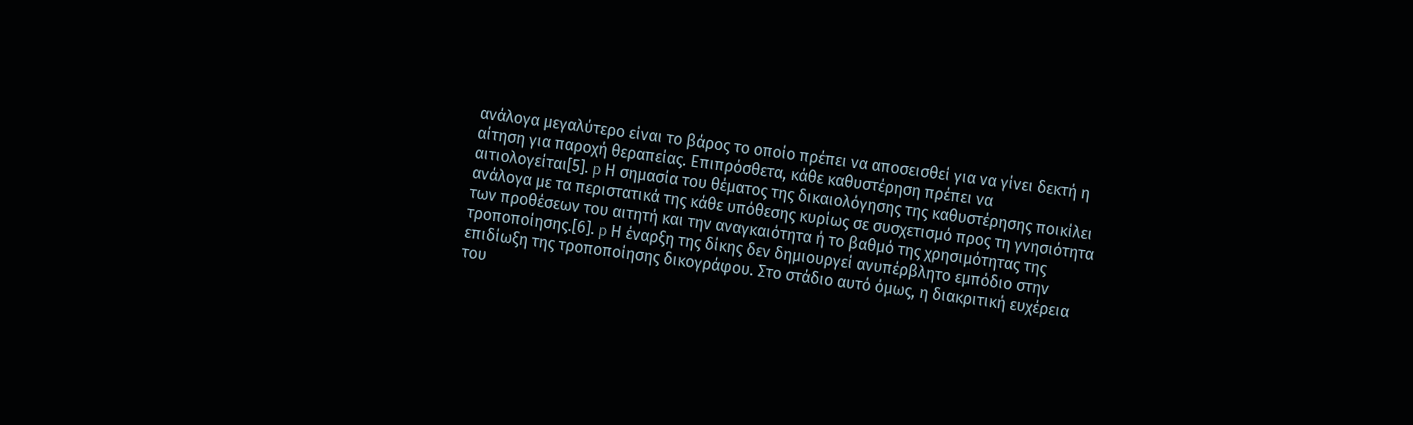ανάλογα μεγαλύτερο είναι το βάρος το οποίο πρέπει να αποσεισθεί για να γίνει δεκτή η αίτηση για παροχή θεραπείας. Επιπρόσθετα, κάθε καθυστέρηση πρέπει να αιτιολογείται[5]. p Η σημασία του θέματος της δικαιολόγησης της καθυστέρησης ποικίλει ανάλογα με τα περιστατικά της κάθε υπόθεσης κυρίως σε συσχετισμό προς τη γνησιότητα των προθέσεων του αιτητή και την αναγκαιότητα ή το βαθμό της χρησιμότητας της τροποποίησης.[6]. p Η έναρξη της δίκης δεν δημιουργεί ανυπέρβλητο εμπόδιο στην επιδίωξη της τροποποίησης δικογράφου. Στο στάδιο αυτό όμως, η διακριτική ευχέρεια του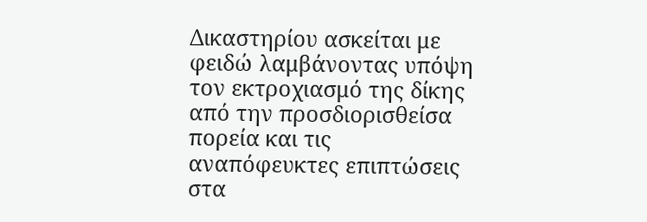Δικαστηρίου ασκείται με φειδώ λαμβάνοντας υπόψη τον εκτροχιασμό της δίκης από την προσδιορισθείσα πορεία και τις αναπόφευκτες επιπτώσεις στα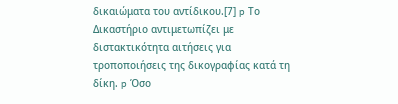δικαιώματα του αντίδικου.[7] p Το Δικαστήριο αντιμετωπίζει με διστακτικότητα αιτήσεις για τροποποιήσεις της δικογραφίας κατά τη δίκη. p Όσο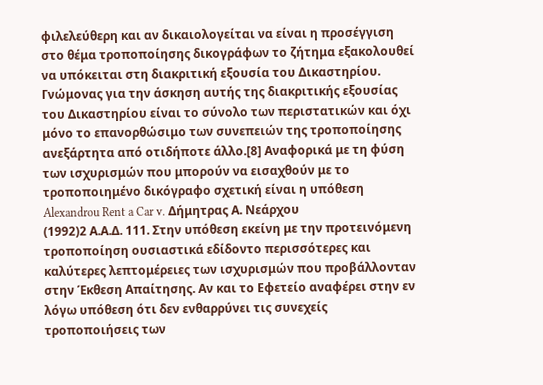φιλελεύθερη και αν δικαιολογείται να είναι η προσέγγιση στο θέμα τροποποίησης δικογράφων το ζήτημα εξακολουθεί να υπόκειται στη διακριτική εξουσία του Δικαστηρίου. Γνώμονας για την άσκηση αυτής της διακριτικής εξουσίας του Δικαστηρίου είναι το σύνολο των περιστατικών και όχι μόνο το επανορθώσιμο των συνεπειών της τροποποίησης ανεξάρτητα από οτιδήποτε άλλο.[8] Αναφορικά με τη φύση των ισχυρισμών που μπορούν να εισαχθούν με το τροποποιημένο δικόγραφο σχετική είναι η υπόθεση Alexandrou Rent a Car v. Δήμητρας Α. Νεάρχου
(1992)2 Α.Α.Δ. 111. Στην υπόθεση εκείνη με την προτεινόμενη τροποποίηση ουσιαστικά εδίδοντο περισσότερες και καλύτερες λεπτομέρειες των ισχυρισμών που προβάλλονταν στην Έκθεση Απαίτησης. Αν και το Εφετείο αναφέρει στην εν λόγω υπόθεση ότι δεν ενθαρρύνει τις συνεχείς τροποποιήσεις των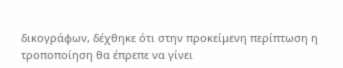δικογράφων, δέχθηκε ότι στην προκείμενη περίπτωση η τροποποίηση θα έπρεπε να γίνει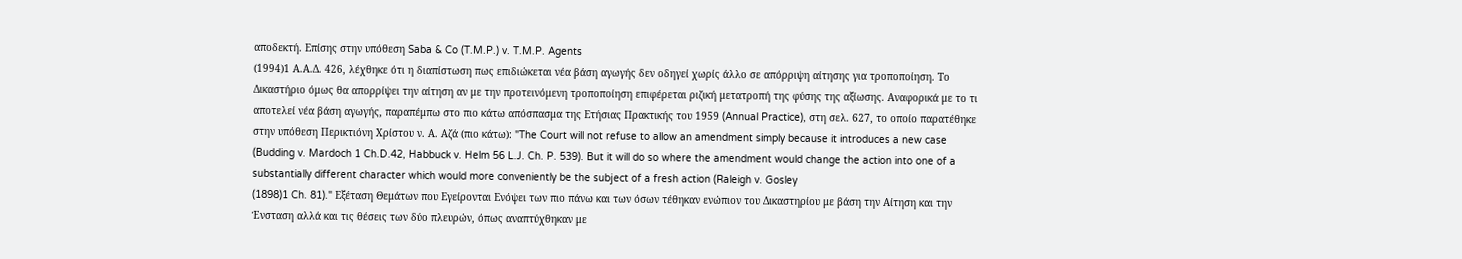αποδεκτή. Επίσης στην υπόθεση Saba & Co (T.M.P.) v. T.M.P. Agents
(1994)1 Α.Α.Δ. 426, λέχθηκε ότι η διαπίστωση πως επιδιώκεται νέα βάση αγωγής δεν οδηγεί χωρίς άλλο σε απόρριψη αίτησης για τροποποίηση. Το Δικαστήριο όμως θα απορρίψει την αίτηση αν με την προτεινόμενη τροποποίηση επιφέρεται ριζική μετατροπή της φύσης της αξίωσης. Αναφορικά με το τι αποτελεί νέα βάση αγωγής, παραπέμπω στο πιο κάτω απόσπασμα της Ετήσιας Πρακτικής του 1959 (Annual Practice), στη σελ. 627, το οποίο παρατέθηκε στην υπόθεση Περικτιόνη Χρίστου ν. Α. Αζά (πιο κάτω): "The Court will not refuse to allow an amendment simply because it introduces a new case (Budding v. Mardoch 1 Ch.D.42, Habbuck v. Helm 56 L.J. Ch. P. 539). But it will do so where the amendment would change the action into one of a substantially different character which would more conveniently be the subject of a fresh action (Raleigh v. Gosley
(1898)1 Ch. 81)." Εξέταση Θεμάτων που Εγείρονται Ενόψει των πιο πάνω και των όσων τέθηκαν ενώπιον του Δικαστηρίου με βάση την Αίτηση και την Ένσταση αλλά και τις θέσεις των δύο πλευρών, όπως αναπτύχθηκαν με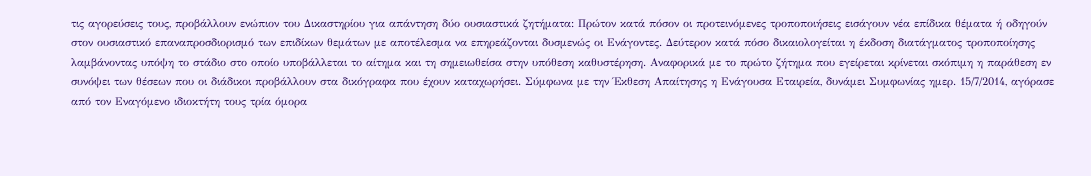τις αγορεύσεις τους, προβάλλουν ενώπιον του Δικαστηρίου για απάντηση δύο ουσιαστικά ζητήματα: Πρώτον κατά πόσον οι προτεινόμενες τροποποιήσεις εισάγουν νέα επίδικα θέματα ή οδηγούν στον ουσιαστικό επαναπροσδιορισμό των επιδίκων θεμάτων με αποτέλεσμα να επηρεάζονται δυσμενώς οι Ενάγοντες. Δεύτερον κατά πόσο δικαιολογείται η έκδοση διατάγματος τροποποίησης λαμβάνοντας υπόψη το στάδιο στο οποίο υποβάλλεται το αίτημα και τη σημειωθείσα στην υπόθεση καθυστέρηση. Αναφορικά με το πρώτο ζήτημα που εγείρεται κρίνεται σκόπιμη η παράθεση εν συνόψει των θέσεων που οι διάδικοι προβάλλουν στα δικόγραφα που έχουν καταχωρήσει. Σύμφωνα με την Έκθεση Απαίτησης η Ενάγουσα Εταιρεία, δυνάμει Συμφωνίας ημερ. 15/7/2014, αγόρασε από τον Εναγόμενο ιδιοκτήτη τους τρία όμορα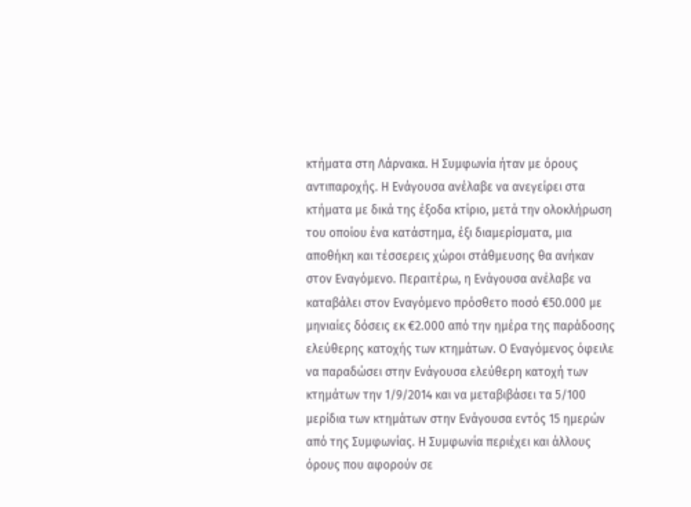κτήματα στη Λάρνακα. Η Συμφωνία ήταν με όρους αντιπαροχής. Η Ενάγουσα ανέλαβε να ανεγείρει στα κτήματα με δικά της έξοδα κτίριο, μετά την ολοκλήρωση του οποίου ένα κατάστημα, έξι διαμερίσματα, μια αποθήκη και τέσσερεις χώροι στάθμευσης θα ανήκαν στον Εναγόμενο. Περαιτέρω, η Ενάγουσα ανέλαβε να καταβάλει στον Εναγόμενο πρόσθετο ποσό €50.000 με μηνιαίες δόσεις εκ €2.000 από την ημέρα της παράδοσης ελεύθερης κατοχής των κτημάτων. Ο Εναγόμενος όφειλε να παραδώσει στην Ενάγουσα ελεύθερη κατοχή των κτημάτων την 1/9/2014 και να μεταβιβάσει τα 5/100 μερίδια των κτημάτων στην Ενάγουσα εντός 15 ημερών από της Συμφωνίας. Η Συμφωνία περιέχει και άλλους όρους που αφορούν σε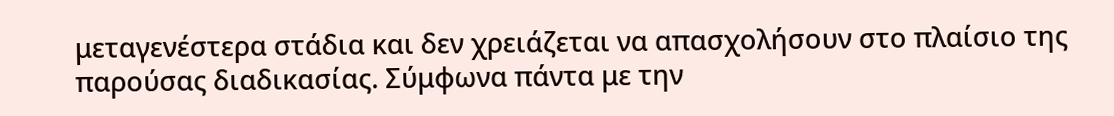μεταγενέστερα στάδια και δεν χρειάζεται να απασχολήσουν στο πλαίσιο της παρούσας διαδικασίας. Σύμφωνα πάντα με την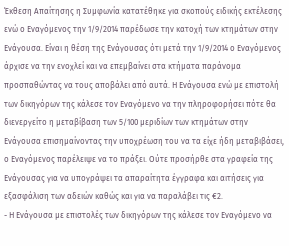Έκθεση Απαίτησης η Συμφωνία κατατέθηκε για σκοπούς ειδικής εκτέλεσης ενώ ο Εναγόμενος την 1/9/2014 παρέδωσε την κατοχή των κτημάτων στην Ενάγουσα. Είναι η θέση της Ενάγουσας ότι μετά την 1/9/2014 ο Εναγόμενος άρχισε να την ενοχλεί και να επεμβαίνει στα κτήματα παράνομα προσπαθώντας να τους αποβάλει από αυτά. Η Ενάγουσα ενώ με επιστολή των δικηγόρων της κάλεσε τον Εναγόμενο να την πληροφορήσει πότε θα διενεργείτο η μεταβίβαση των 5/100 μεριδίων των κτημάτων στην Ενάγουσα επισημαίνοντας την υποχρέωση του να τα είχε ήδη μεταβιβάσει, ο Εναγόμενος παρέλειψε να το πράξει. Ούτε προσήρθε στα γραφεία της Ενάγουσας για να υπογράψει τα απαραίτητα έγγραφα και αιτήσεις για εξασφάλιση των αδειών καθώς και για να παραλάβει τις €2.
- Η Ενάγουσα με επιστολές των δικηγόρων της κάλεσε τον Εναγόμενο να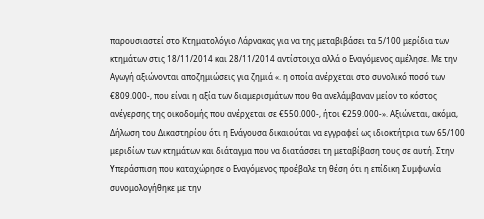παρουσιαστεί στο Κτηματολόγιο Λάρνακας για να της μεταβιβάσει τα 5/100 μερίδια των κτημάτων στις 18/11/2014 και 28/11/2014 αντίστοιχα αλλά ο Εναγόμενος αμέλησε. Με την Αγωγή αξιώνονται αποζημιώσεις για ζημιά «. η οποία ανέρχεται στο συνολικό ποσό των €809.000-, που είναι η αξία των διαμερισμάτων που θα ανελάμβαναν μείον το κόστος ανέγερσης της οικοδομής που ανέρχεται σε €550.000-, ήτοι €259.000-». Αξιώνεται, ακόμα, Δήλωση του Δικαστηρίου ότι η Ενάγουσα δικαιούται να εγγραφεί ως ιδιοκτήτρια των 65/100 μεριδίων των κτημάτων και διάταγμα που να διατάσσει τη μεταβίβαση τους σε αυτή. Στην Υπεράσπιση που καταχώρησε ο Εναγόμενος προέβαλε τη θέση ότι η επίδικη Συμφωνία συνομολογήθηκε με την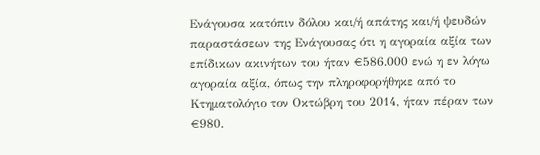Ενάγουσα κατόπιν δόλου και/ή απάτης και/ή ψευδών παραστάσεων της Ενάγουσας ότι η αγοραία αξία των επίδικων ακινήτων του ήταν €586.000 ενώ η εν λόγω αγοραία αξία, όπως την πληροφορήθηκε από το Κτηματολόγιο τον Οκτώβρη του 2014, ήταν πέραν των €980.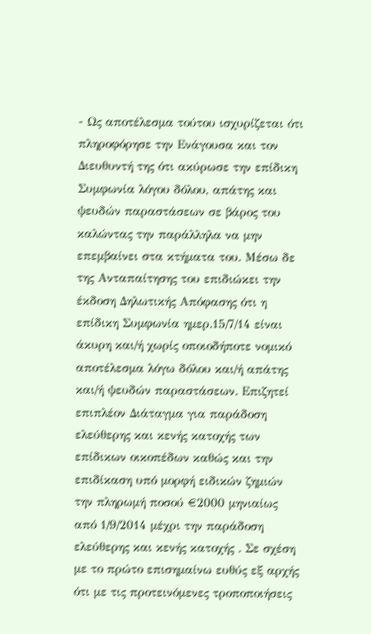- Ως αποτέλεσμα τούτου ισχυρίζεται ότι πληροφόρησε την Ενάγουσα και τον Διευθυντή της ότι ακύρωσε την επίδικη Συμφωνία λόγου δόλου, απάτης και ψευδών παραστάσεων σε βάρος του καλώντας την παράλληλα να μην επεμβαίνει στα κτήματα του. Μέσω δε της Ανταπαίτησης του επιδιώκει την έκδοση Δηλωτικής Απόφασης ότι η επίδικη Συμφωνία ημερ.15/7/14 είναι άκυρη και/ή χωρίς οποιοδήποτε νομικό αποτέλεσμα λόγω δόλου και/ή απάτης και/ή ψευδών παραστάσεων. Επιζητεί επιπλέον Διάταγμα για παράδοση ελεύθερης και κενής κατοχής των επίδικων οικοπέδων καθώς και την επιδίκαση υπό μορφή ειδικών ζημιών την πληρωμή ποσού €2000 μηνιαίως από 1/9/2014 μέχρι την παράδοση ελεύθερης και κενής κατοχής . Σε σχέση με το πρώτο επισημαίνω ευθύς εξ αρχής ότι με τις προτεινόμενες τροποποιήσεις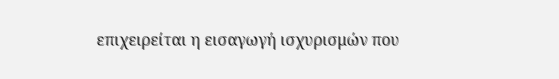επιχειρείται η εισαγωγή ισχυρισμών που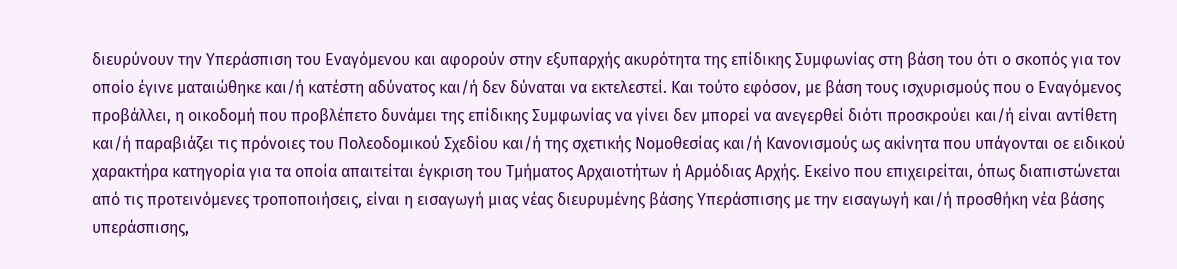διευρύνουν την Υπεράσπιση του Εναγόμενου και αφορούν στην εξυπαρχής ακυρότητα της επίδικης Συμφωνίας στη βάση του ότι ο σκοπός για τον οποίο έγινε ματαιώθηκε και/ή κατέστη αδύνατος και/ή δεν δύναται να εκτελεστεί. Και τούτο εφόσον, με βάση τους ισχυρισμούς που ο Εναγόμενος προβάλλει, η οικοδομή που προβλέπετο δυνάμει της επίδικης Συμφωνίας να γίνει δεν μπορεί να ανεγερθεί διότι προσκρούει και/ή είναι αντίθετη και/ή παραβιάζει τις πρόνοιες του Πολεοδομικού Σχεδίου και/ή της σχετικής Νομοθεσίας και/ή Κανονισμούς ως ακίνητα που υπάγονται οε ειδικού χαρακτήρα κατηγορία για τα οποία απαιτείται έγκριση του Τμήματος Αρχαιοτήτων ή Αρμόδιας Αρχής. Εκείνο που επιχειρείται, όπως διαπιστώνεται από τις προτεινόμενες τροποποιήσεις, είναι η εισαγωγή μιας νέας διευρυμένης βάσης Υπεράσπισης με την εισαγωγή και/ή προσθήκη νέα βάσης υπεράσπισης,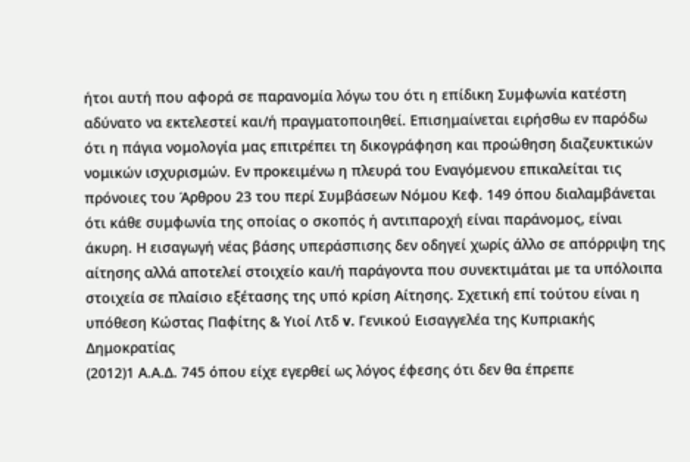ήτοι αυτή που αφορά σε παρανομία λόγω του ότι η επίδικη Συμφωνία κατέστη αδύνατο να εκτελεστεί και/ή πραγματοποιηθεί. Επισημαίνεται ειρήσθω εν παρόδω ότι η πάγια νομολογία μας επιτρέπει τη δικογράφηση και προώθηση διαζευκτικών νομικών ισχυρισμών. Εν προκειμένω η πλευρά του Εναγόμενου επικαλείται τις πρόνοιες του Άρθρου 23 του περί Συμβάσεων Νόμου Κεφ. 149 όπου διαλαμβάνεται ότι κάθε συμφωνία της οποίας ο σκοπός ή αντιπαροχή είναι παράνομος, είναι άκυρη. Η εισαγωγή νέας βάσης υπεράσπισης δεν οδηγεί χωρίς άλλο σε απόρριψη της αίτησης αλλά αποτελεί στοιχείο και/ή παράγοντα που συνεκτιμάται με τα υπόλοιπα στοιχεία σε πλαίσιο εξέτασης της υπό κρίση Αίτησης. Σχετική επί τούτου είναι η υπόθεση Κώστας Παφίτης & Υιοί Λτδ v. Γενικού Εισαγγελέα της Κυπριακής Δημοκρατίας
(2012)1 Α.Α.Δ. 745 όπου είχε εγερθεί ως λόγος έφεσης ότι δεν θα έπρεπε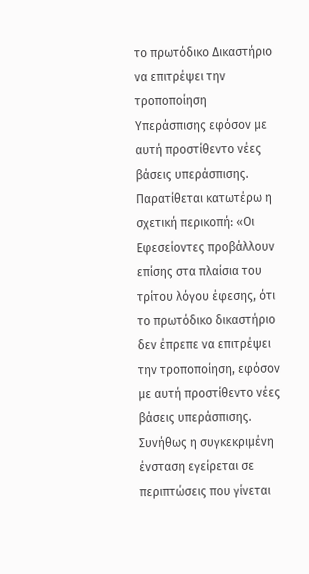το πρωτόδικο Δικαστήριο να επιτρέψει την τροποποίηση Υπεράσπισης εφόσον με αυτή προστίθεντο νέες βάσεις υπεράσπισης. Παρατίθεται κατωτέρω η σχετική περικοπή: «Οι Εφεσείοντες προβάλλουν επίσης στα πλαίσια του τρίτου λόγου έφεσης, ότι το πρωτόδικο δικαστήριο δεν έπρεπε να επιτρέψει την τροποποίηση, εφόσον με αυτή προστίθεντο νέες βάσεις υπεράσπισης. Συνήθως η συγκεκριμένη ένσταση εγείρεται σε περιπτώσεις που γίνεται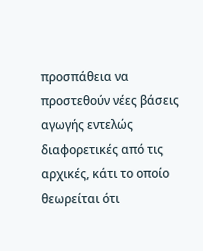προσπάθεια να προστεθούν νέες βάσεις αγωγής εντελώς διαφορετικές από τις αρχικές, κάτι το οποίο θεωρείται ότι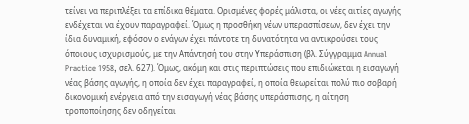τείνει να περιπλέξει τα επίδικα θέματα. Ορισμένες φορές μάλιστα, οι νέες αιτίες αγωγής ενδέχεται να έχουν παραγραφεί. Όμως η προσθήκη νέων υπερασπίσεων, δεν έχει την ίδια δυναμική, εφόσον ο ενάγων έχει πάντοτε τη δυνατότητα να αντικρούσει τους όποιους ισχυρισμούς, με την Απάντησή του στην Υπεράσπιση (βλ. Σύγγραμμα Annual Practice 1958, σελ. 627). Όμως, ακόμη και στις περιπτώσεις που επιδιώκεται η εισαγωγή νέας βάσης αγωγής, η οποία δεν έχει παραγραφεί, η οποία θεωρείται πολύ πιο σοβαρή δικονομική ενέργεια από την εισαγωγή νέας βάσης υπεράσπισης, η αίτηση τροποποίησης δεν οδηγείται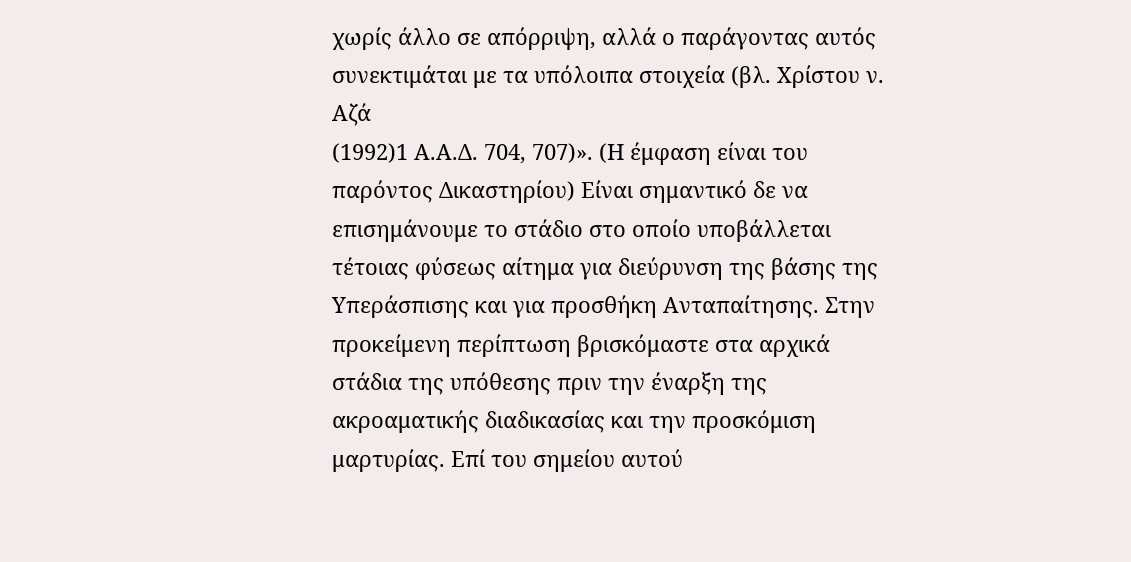χωρίς άλλο σε απόρριψη, αλλά ο παράγοντας αυτός συνεκτιμάται με τα υπόλοιπα στοιχεία (βλ. Χρίστου ν. Αζά
(1992)1 Α.Α.Δ. 704, 707)». (Η έμφαση είναι του παρόντος Δικαστηρίου) Είναι σημαντικό δε να επισημάνουμε το στάδιο στο οποίο υποβάλλεται τέτοιας φύσεως αίτημα για διεύρυνση της βάσης της Υπεράσπισης και για προσθήκη Ανταπαίτησης. Στην προκείμενη περίπτωση βρισκόμαστε στα αρχικά στάδια της υπόθεσης πριν την έναρξη της ακροαματικής διαδικασίας και την προσκόμιση μαρτυρίας. Επί του σημείου αυτού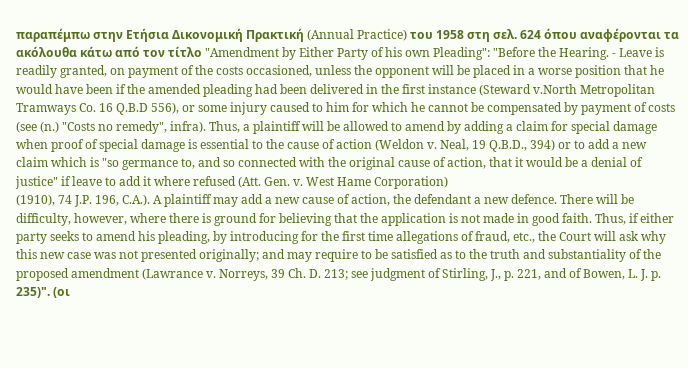παραπέμπω στην Ετήσια Δικονομική Πρακτική (Annual Practice) του 1958 στη σελ. 624 όπου αναφέρονται τα ακόλουθα κάτω από τον τίτλο "Amendment by Either Party of his own Pleading": "Before the Hearing. - Leave is readily granted, on payment of the costs occasioned, unless the opponent will be placed in a worse position that he would have been if the amended pleading had been delivered in the first instance (Steward v.North Metropolitan Tramways Co. 16 Q.B.D 556), or some injury caused to him for which he cannot be compensated by payment of costs (see (n.) "Costs no remedy", infra). Thus, a plaintiff will be allowed to amend by adding a claim for special damage when proof of special damage is essential to the cause of action (Weldon v. Neal, 19 Q.B.D., 394) or to add a new claim which is "so germance to, and so connected with the original cause of action, that it would be a denial of justice" if leave to add it where refused (Att. Gen. v. West Hame Corporation)
(1910), 74 J.P. 196, C.A.). A plaintiff may add a new cause of action, the defendant a new defence. There will be difficulty, however, where there is ground for believing that the application is not made in good faith. Thus, if either party seeks to amend his pleading, by introducing for the first time allegations of fraud, etc., the Court will ask why this new case was not presented originally; and may require to be satisfied as to the truth and substantiality of the proposed amendment (Lawrance v. Norreys, 39 Ch. D. 213; see judgment of Stirling, J., p. 221, and of Bowen, L. J. p. 235)". (οι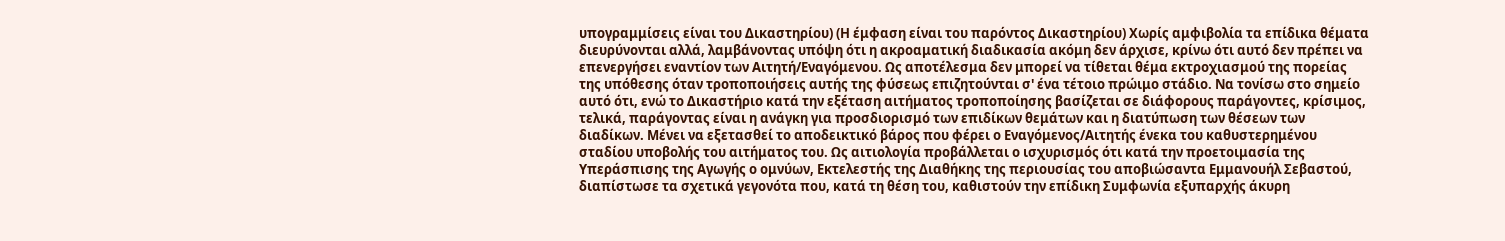υπογραμμίσεις είναι του Δικαστηρίου) (Η έμφαση είναι του παρόντος Δικαστηρίου) Χωρίς αμφιβολία τα επίδικα θέματα διευρύνονται αλλά, λαμβάνοντας υπόψη ότι η ακροαματική διαδικασία ακόμη δεν άρχισε, κρίνω ότι αυτό δεν πρέπει να επενεργήσει εναντίον των Αιτητή/Εναγόμενου. Ως αποτέλεσμα δεν μπορεί να τίθεται θέμα εκτροχιασμού της πορείας της υπόθεσης όταν τροποποιήσεις αυτής της φύσεως επιζητούνται σ' ένα τέτοιο πρώιμο στάδιο. Να τονίσω στο σημείο αυτό ότι, ενώ το Δικαστήριο κατά την εξέταση αιτήματος τροποποίησης βασίζεται σε διάφορους παράγοντες, κρίσιμος, τελικά, παράγοντας είναι η ανάγκη για προσδιορισμό των επιδίκων θεμάτων και η διατύπωση των θέσεων των διαδίκων. Μένει να εξετασθεί το αποδεικτικό βάρος που φέρει ο Εναγόμενος/Αιτητής ένεκα του καθυστερημένου σταδίου υποβολής του αιτήματος του. Ως αιτιολογία προβάλλεται ο ισχυρισμός ότι κατά την προετοιμασία της Υπεράσπισης της Αγωγής ο ομνύων, Εκτελεστής της Διαθήκης της περιουσίας του αποβιώσαντα Εμμανουήλ Σεβαστού, διαπίστωσε τα σχετικά γεγονότα που, κατά τη θέση του, καθιστούν την επίδικη Συμφωνία εξυπαρχής άκυρη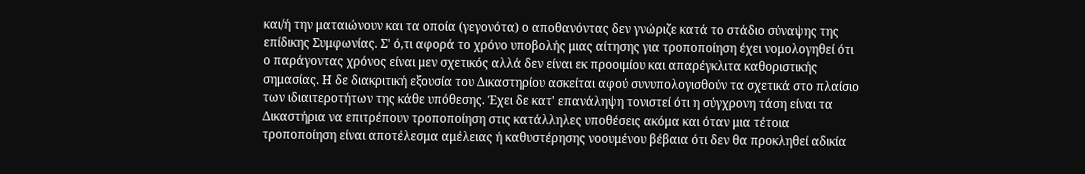και/ή την ματαιώνουν και τα οποία (γεγονότα) ο αποθανόντας δεν γνώριζε κατά το στάδιο σύναψης της επίδικης Συμφωνίας. Σ' ό,τι αφορά το χρόνο υποβολής μιας αίτησης για τροποποίηση έχει νομολογηθεί ότι ο παράγοντας χρόνος είναι μεν σχετικός αλλά δεν είναι εκ προοιμίου και απαρέγκλιτα καθοριστικής σημασίας. Η δε διακριτική εξουσία του Δικαστηρίου ασκείται αφού συνυπολογισθούν τα σχετικά στο πλαίσιο των ιδιαιτεροτήτων της κάθε υπόθεσης. Έχει δε κατ' επανάληψη τονιστεί ότι η σύγχρονη τάση είναι τα Δικαστήρια να επιτρέπουν τροποποίηση στις κατάλληλες υποθέσεις ακόμα και όταν μια τέτοια τροποποίηση είναι αποτέλεσμα αμέλειας ή καθυστέρησης νοουμένου βέβαια ότι δεν θα προκληθεί αδικία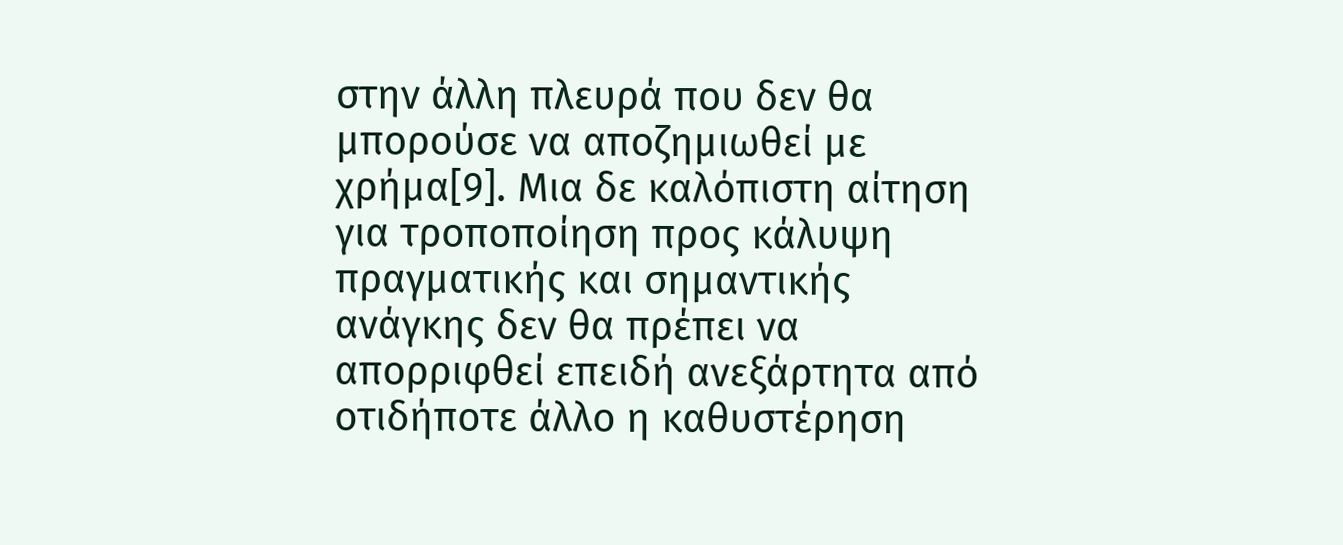στην άλλη πλευρά που δεν θα μπορούσε να αποζημιωθεί με χρήμα[9]. Μια δε καλόπιστη αίτηση για τροποποίηση προς κάλυψη πραγματικής και σημαντικής ανάγκης δεν θα πρέπει να απορριφθεί επειδή ανεξάρτητα από οτιδήποτε άλλο η καθυστέρηση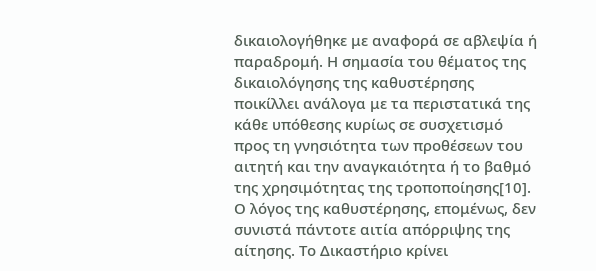δικαιολογήθηκε με αναφορά σε αβλεψία ή παραδρομή. Η σημασία του θέματος της δικαιολόγησης της καθυστέρησης ποικίλλει ανάλογα με τα περιστατικά της κάθε υπόθεσης κυρίως σε συσχετισμό προς τη γνησιότητα των προθέσεων του αιτητή και την αναγκαιότητα ή το βαθμό της χρησιμότητας της τροποποίησης[10]. Ο λόγος της καθυστέρησης, επομένως, δεν συνιστά πάντοτε αιτία απόρριψης της αίτησης. Το Δικαστήριο κρίνει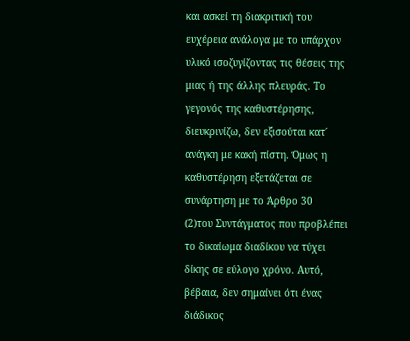και ασκεί τη διακριτική του ευχέρεια ανάλογα με το υπάρχον υλικό ισοζυγίζοντας τις θέσεις της μιας ή της άλλης πλευράς. Το γεγονός της καθυστέρησης, διευκρινίζω, δεν εξισούται κατ΄ ανάγκη με κακή πίστη. Όμως η καθυστέρηση εξετάζεται σε συνάρτηση με το Άρθρο 30
(2)του Συντάγματος που προβλέπει το δικαίωμα διαδίκου να τύχει δίκης σε εύλογο χρόνο. Αυτό, βέβαια, δεν σημαίνει ότι ένας διάδικος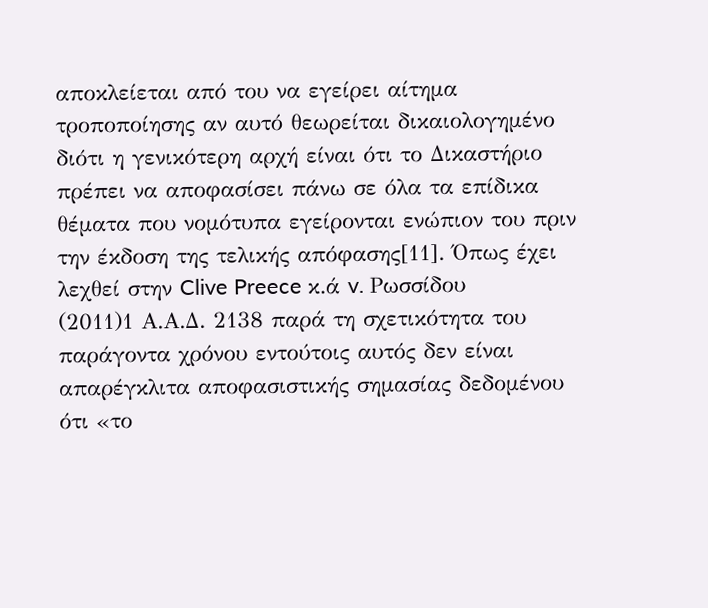αποκλείεται από του να εγείρει αίτημα τροποποίησης αν αυτό θεωρείται δικαιολογημένο διότι η γενικότερη αρχή είναι ότι το Δικαστήριο πρέπει να αποφασίσει πάνω σε όλα τα επίδικα θέματα που νομότυπα εγείρονται ενώπιον του πριν την έκδοση της τελικής απόφασης[11]. Όπως έχει λεχθεί στην Clive Preece κ.ά v. Ρωσσίδου
(2011)1 Α.Α.Δ. 2138 παρά τη σχετικότητα του παράγοντα χρόνου εντούτοις αυτός δεν είναι απαρέγκλιτα αποφασιστικής σημασίας δεδομένου ότι «το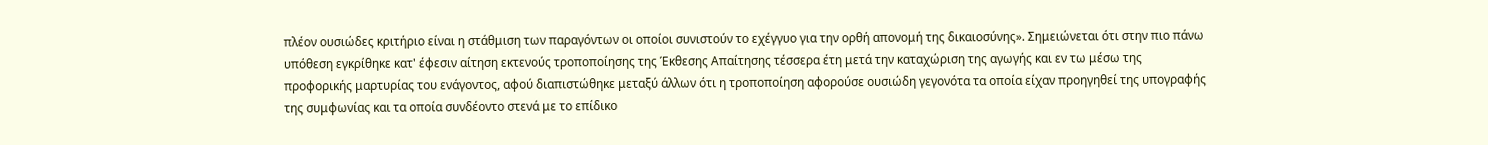πλέον ουσιώδες κριτήριο είναι η στάθμιση των παραγόντων οι οποίοι συνιστούν το εχέγγυο για την ορθή απονομή της δικαιοσύνης». Σημειώνεται ότι στην πιο πάνω υπόθεση εγκρίθηκε κατ' έφεσιν αίτηση εκτενούς τροποποίησης της Έκθεσης Απαίτησης τέσσερα έτη μετά την καταχώριση της αγωγής και εν τω μέσω της προφορικής μαρτυρίας του ενάγοντος, αφού διαπιστώθηκε μεταξύ άλλων ότι η τροποποίηση αφορούσε ουσιώδη γεγονότα τα οποία είχαν προηγηθεί της υπογραφής της συμφωνίας και τα οποία συνδέοντο στενά με το επίδικο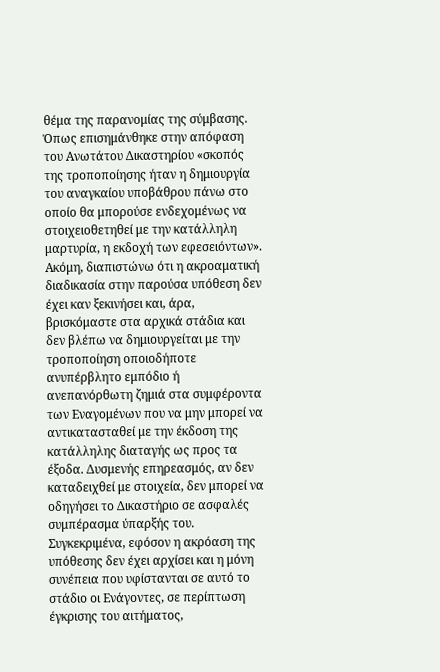θέμα της παρανομίας της σύμβασης. Όπως επισημάνθηκε στην απόφαση του Ανωτάτου Δικαστηρίου «σκοπός της τροποποίησης ήταν η δημιουργία του αναγκαίου υποβάθρου πάνω στο οποίο θα μπορούσε ενδεχομένως να στοιχειοθετηθεί με την κατάλληλη μαρτυρία, η εκδοχή των εφεσειόντων». Ακόμη, διαπιστώνω ότι η ακροαματική διαδικασία στην παρούσα υπόθεση δεν έχει καν ξεκινήσει και, άρα, βρισκόμαστε στα αρχικά στάδια και δεν βλέπω να δημιουργείται με την τροποποίηση οποιοδήποτε ανυπέρβλητο εμπόδιο ή ανεπανόρθωτη ζημιά στα συμφέροντα των Εναγομένων που να μην μπορεί να αντικατασταθεί με την έκδοση της κατάλληλης διαταγής ως προς τα έξοδα. Δυσμενής επηρεασμός, αν δεν καταδειχθεί με στοιχεία, δεν μπορεί να οδηγήσει το Δικαστήριο σε ασφαλές συμπέρασμα ύπαρξής του. Συγκεκριμένα, εφόσον η ακρόαση της υπόθεσης δεν έχει αρχίσει και η μόνη συνέπεια που υφίστανται σε αυτό το στάδιο οι Ενάγοντες, σε περίπτωση έγκρισης του αιτήματος,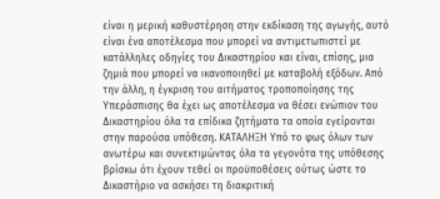είναι η μερική καθυστέρηση στην εκδίκαση της αγωγής, αυτό είναι ένα αποτέλεσμα που μπορεί να αντιμετωπιστεί με κατάλληλες οδηγίες του Δικαστηρίου και είναι, επίσης, μια ζημιά που μπορεί να ικανοποιηθεί με καταβολή εξόδων. Από την άλλη, η έγκριση του αιτήματος τροποποίησης της Υπεράσπισης θα έχει ως αποτέλεσμα να θέσει ενώπιον του Δικαστηρίου όλα τα επίδικα ζητήματα τα οποία εγείρονται στην παρούσα υπόθεση. ΚΑΤΑΛΗΞΗ Υπό το φως όλων των ανωτέρω και συνεκτιμώντας όλα τα γεγονότα της υπόθεσης βρίσκω ότι έχουν τεθεί οι προϋποθέσεις ούτως ώστε το Δικαστήριο να ασκήσει τη διακριτική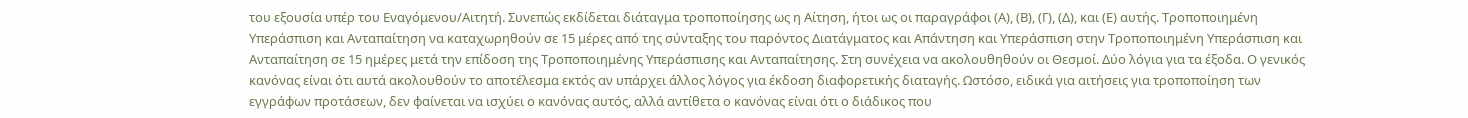του εξουσία υπέρ του Εναγόμενου/Αιτητή. Συνεπώς εκδίδεται διάταγμα τροποποίησης ως η Αίτηση, ήτοι ως οι παραγράφοι (Α), (Β), (Γ), (Δ), και (Ε) αυτής. Τροποποιημένη Υπεράσπιση και Ανταπαίτηση να καταχωρηθούν σε 15 μέρες από της σύνταξης του παρόντος Διατάγματος και Απάντηση και Υπεράσπιση στην Τροποποιημένη Υπεράσπιση και Ανταπαίτηση σε 15 ημέρες μετά την επίδοση της Τροποποιημένης Υπεράσπισης και Ανταπαίτησης. Στη συνέχεια να ακολουθηθούν οι Θεσμοί. Δύο λόγια για τα έξοδα. Ο γενικός κανόνας είναι ότι αυτά ακολουθούν το αποτέλεσμα εκτός αν υπάρχει άλλος λόγος για έκδοση διαφορετικής διαταγής. Ωστόσο, ειδικά για αιτήσεις για τροποποίηση των εγγράφων προτάσεων, δεν φαίνεται να ισχύει ο κανόνας αυτός, αλλά αντίθετα ο κανόνας είναι ότι ο διάδικος που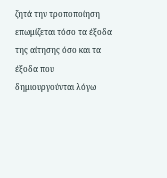ζητά την τροποποίηση επωμίζεται τόσο τα έξοδα της αίτησης όσο και τα έξοδα που δημιουργούνται λόγω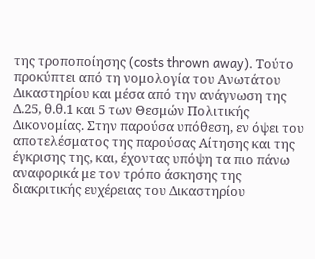της τροποποίησης (costs thrown away). Τούτο προκύπτει από τη νομολογία του Ανωτάτου Δικαστηρίου και μέσα από την ανάγνωση της Δ.25, θ.θ.1 και 5 των Θεσμών Πολιτικής Δικονομίας. Στην παρούσα υπόθεση, εν όψει του αποτελέσματος της παρούσας Αίτησης και της έγκρισης της, και, έχοντας υπόψη τα πιο πάνω αναφορικά με τον τρόπο άσκησης της διακριτικής ευχέρειας του Δικαστηρίου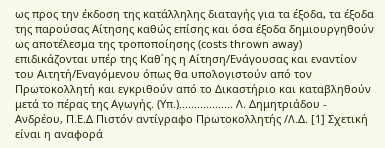ως προς την έκδοση της κατάλληλης διαταγής για τα έξοδα, τα έξοδα της παρούσας Αίτησης καθώς επίσης και όσα έξοδα δημιουργηθούν ως αποτέλεσμα της τροποποίησης (costs thrown away) επιδικάζονται υπέρ της Καθ΄ης η Αίτηση/Ενάγουσας και εναντίον του Αιτητή/Εναγόμενου όπως θα υπολογιστούν από τον Πρωτοκολλητή και εγκριθούν από το Δικαστήριο και καταβληθούν μετά το πέρας της Αγωγής. (Υπ.).................. Λ. Δημητριάδου - Ανδρέου, Π.Ε.Δ Πιστόν αντίγραφο Πρωτοκολλητής /Λ.Δ. [1] Σχετική είναι η αναφορά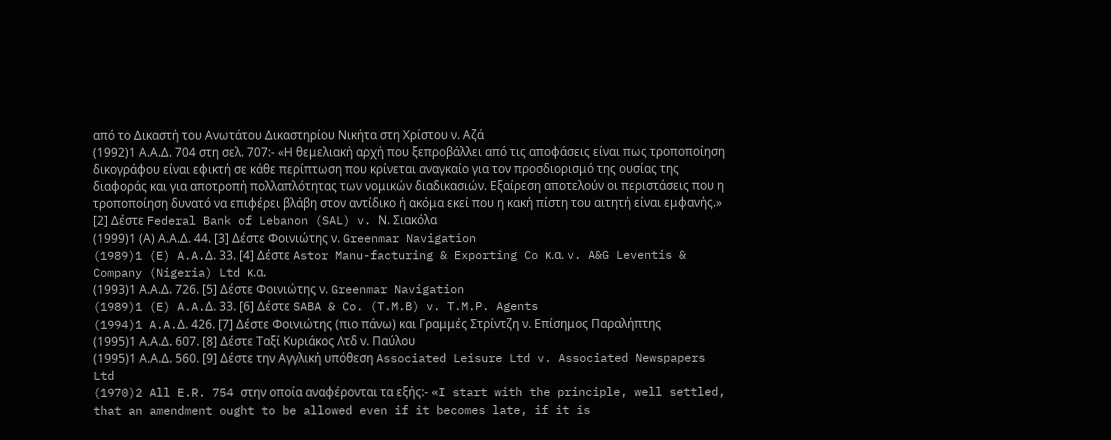από το Δικαστή του Ανωτάτου Δικαστηρίου Νικήτα στη Χρίστου ν. Αζά
(1992)1 Α.Α.Δ. 704 στη σελ. 707:- «Η θεμελιακή αρχή που ξεπροβάλλει από τις αποφάσεις είναι πως τροποποίηση δικογράφου είναι εφικτή σε κάθε περίπτωση που κρίνεται αναγκαίο για τον προσδιορισμό της ουσίας της διαφοράς και για αποτροπή πολλαπλότητας των νομικών διαδικασιών. Εξαίρεση αποτελούν οι περιστάσεις που η τροποποίηση δυνατό να επιφέρει βλάβη στον αντίδικο ή ακόμα εκεί που η κακή πίστη του αιτητή είναι εμφανής.» [2] Δέστε Federal Bank of Lebanon (SAL) v. Ν. Σιακόλα
(1999)1 (Α) Α.Α.Δ. 44. [3] Δέστε Φοινιώτης ν. Greenmar Navigation
(1989)1 (E) A.A.Δ. 33. [4] Δέστε Astor Manu-facturing & Exporting Co κ.α. v. A&G Leventis & Company (Nigeria) Ltd κ.α.
(1993)1 Α.Α.Δ. 726. [5] Δέστε Φοινιώτης ν. Greenmar Navigation
(1989)1 (E) A.A.Δ. 33. [6] Δέστε SABA & Co. (T.M.B) v. T.M.P. Agents
(1994)1 A.A.Δ. 426. [7] Δέστε Φοινιώτης (πιο πάνω) και Γραμμές Στρίντζη ν. Επίσημος Παραλήπτης
(1995)1 Α.Α.Δ. 607. [8] Δέστε Ταξί Κυριάκος Λτδ ν. Παύλου
(1995)1 Α.Α.Δ. 560. [9] Δέστε την Αγγλική υπόθεση Associated Leisure Ltd v. Associated Newspapers Ltd
(1970)2 All E.R. 754 στην οποία αναφέρονται τα εξής:- «I start with the principle, well settled, that an amendment ought to be allowed even if it becomes late, if it is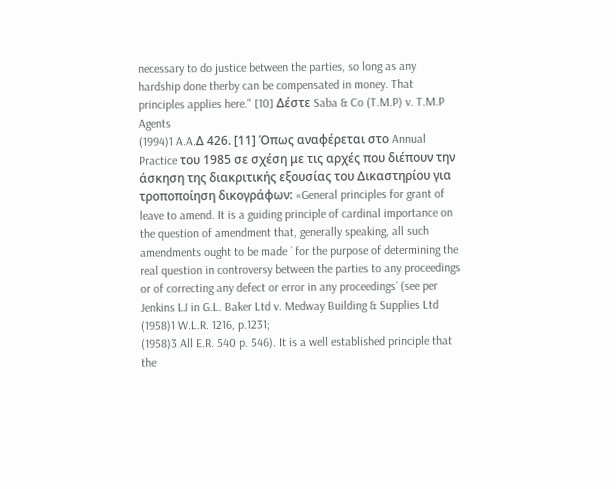necessary to do justice between the parties, so long as any hardship done therby can be compensated in money. That principles applies here." [10] Δέστε Saba & Co (T.M.P) v. T.M.P Agents
(1994)1 A.A.Δ 426. [11] Όπως αναφέρεται στο Annual Practice του 1985 σε σχέση με τις αρχές που διέπουν την άσκηση της διακριτικής εξουσίας του Δικαστηρίου για τροποποίηση δικογράφων: «General principles for grant of leave to amend. It is a guiding principle of cardinal importance on the question of amendment that, generally speaking, all such amendments ought to be made ´ for the purpose of determining the real question in controversy between the parties to any proceedings or of correcting any defect or error in any proceedings´ (see per Jenkins LJ in G.L. Baker Ltd v. Medway Building & Supplies Ltd
(1958)1 W.L.R. 1216, p.1231;
(1958)3 All E.R. 540 p. 546). It is a well established principle that the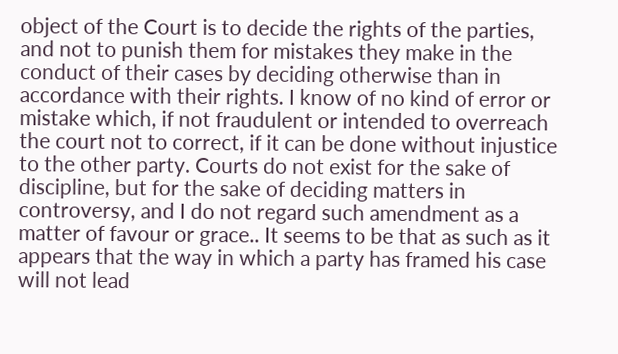object of the Court is to decide the rights of the parties, and not to punish them for mistakes they make in the conduct of their cases by deciding otherwise than in accordance with their rights. I know of no kind of error or mistake which, if not fraudulent or intended to overreach the court not to correct, if it can be done without injustice to the other party. Courts do not exist for the sake of discipline, but for the sake of deciding matters in controversy, and I do not regard such amendment as a matter of favour or grace.. It seems to be that as such as it appears that the way in which a party has framed his case will not lead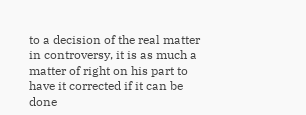to a decision of the real matter in controversy, it is as much a matter of right on his part to have it corrected if it can be done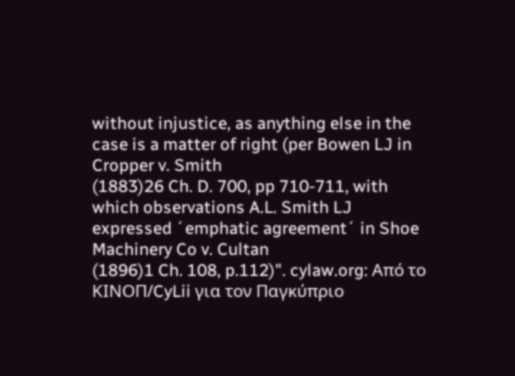without injustice, as anything else in the case is a matter of right (per Bowen LJ in Cropper v. Smith
(1883)26 Ch. D. 700, pp 710-711, with which observations A.L. Smith LJ expressed ´emphatic agreement´ in Shoe Machinery Co v. Cultan
(1896)1 Ch. 108, p.112)". cylaw.org: Από το ΚΙΝOΠ/CyLii για τον Παγκύπριο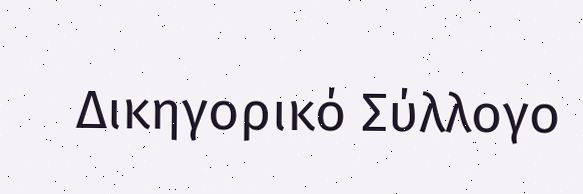Δικηγορικό Σύλλογο